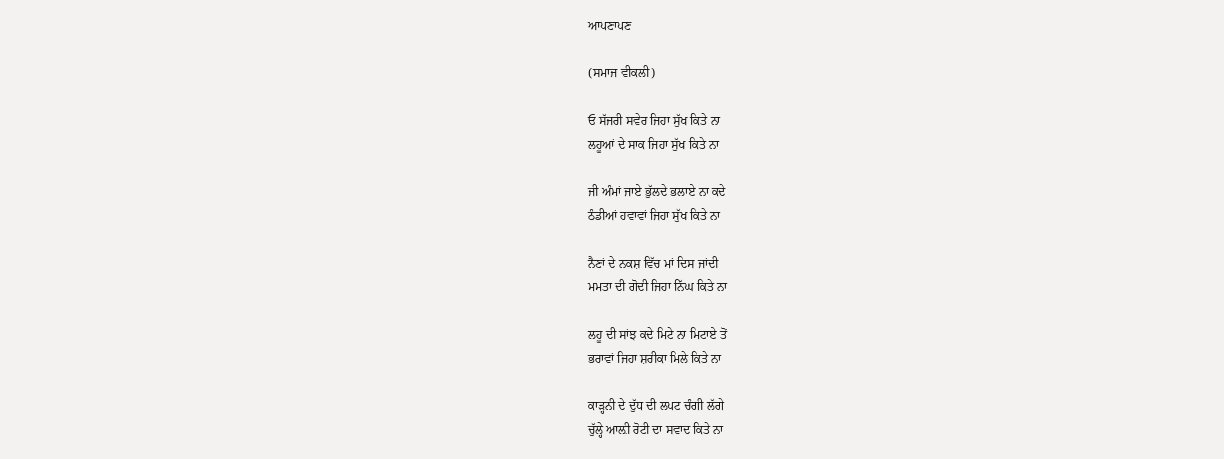ਆਪਣਾਪਣ

(ਸਮਾਜ ਵੀਕਲੀ)

ਓ ਸੱਜਰੀ ਸਵੇਰ ਜਿਹਾ ਸੁੱਖ ਕਿਤੇ ਨਾ
ਲਹੂਆਂ ਦੇ ਸਾਕ ਜਿਹਾ ਸੁੱਖ ਕਿਤੇ ਨਾ

ਜੀ ਅੰਮਾਂ ਜਾਏ ਭੁੱਲਦੇ ਭਲਾਏ ਨਾ ਕਦੇ
ਠੰਡੀਆਂ ਹਵਾਵਾਂ ਜਿਹਾ ਸੁੱਖ ਕਿਤੇ ਨਾ

ਨੈਣਾਂ ਦੇ ਨਕਸ਼ ਵਿੱਚ ਮਾਂ ਦਿਸ ਜਾਂਦੀ
ਮਮਤਾ ਦੀ ਗੋਦੀ ਜਿਹਾ ਨਿੱਘ ਕਿਤੇ ਨਾ

ਲਹੂ ਦੀ ਸਾਂਝ ਕਦੇ ਮਿਟੇ ਨਾ ਮਿਟਾਏ ਤੋਂ
ਭਰਾਵਾਂ ਜਿਹਾ ਸ਼ਰੀਕਾ ਮਿਲੇ ਕਿਤੇ ਨਾ

ਕਾੜ੍ਹਨੀ ਦੇ ਦੁੱਧ ਦੀ ਲਪਟ ਚੰਗੀ ਲੱਗੇ
ਚੁੱਲ੍ਹੇ ਆਲ਼ੀ ਰੋਟੀ ਦਾ ਸਵਾਦ ਕਿਤੇ ਨਾ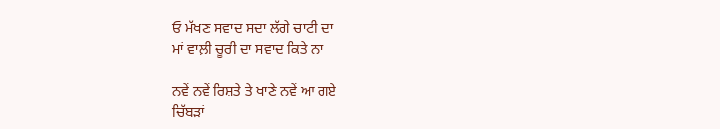ਓ ਮੱਖਣ ਸਵਾਦ ਸਦਾ ਲੱਗੇ ਚਾਟੀ ਦਾ
ਮਾਂ ਵਾਲ਼ੀ ਚੂਰੀ ਦਾ ਸਵਾਦ ਕਿਤੇ ਨਾ

ਨਵੇਂ ਨਵੇਂ ਰਿਸ਼ਤੇ ਤੇ ਖਾਣੇ ਨਵੇਂ ਆ ਗਏ
ਚਿੱਬੜਾਂ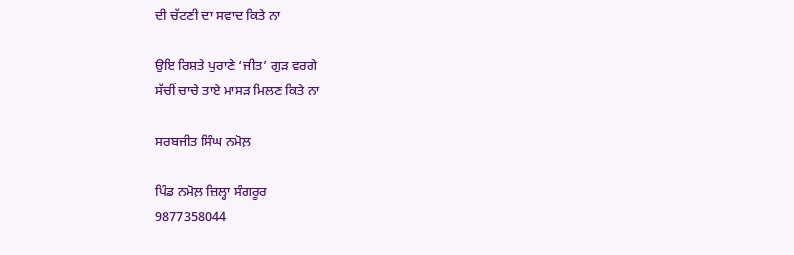ਦੀ ਚੱਟਣੀ ਦਾ ਸਵਾਦ ਕਿਤੇ ਨਾ

ਉਇ ਰਿਸ਼ਤੇ ਪੁਰਾਣੇ ‘ਜੀਤ’ ਗੁੜ ਵਰਗੇ
ਸੱਚੀਂ ਚਾਚੇ ਤਾਏ ਮਾਸੜ ਮਿਲਣ ਕਿਤੇ ਨਾ

ਸਰਬਜੀਤ ਸਿੰਘ ਨਮੋਲ਼

ਪਿੰਡ ਨਮੋਲ਼ ਜ਼ਿਲ੍ਹਾ ਸੰਗਰੂਰ
9877358044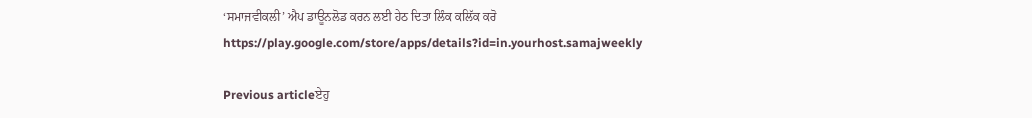‘ਸਮਾਜਵੀਕਲੀ’ ਐਪ ਡਾਊਨਲੋਡ ਕਰਨ ਲਈ ਹੇਠ ਦਿਤਾ ਲਿੰਕ ਕਲਿੱਕ ਕਰੋ
https://play.google.com/store/apps/details?id=in.yourhost.samajweekly

Previous articleਏਹੁ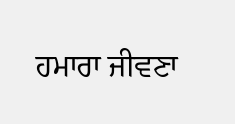ਹਮਾਰਾ ਜੀਵਣਾ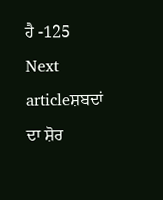ਹੈ -125
Next articleਸ਼ਬਦਾਂ ਦਾ ਸ਼ੋਰ